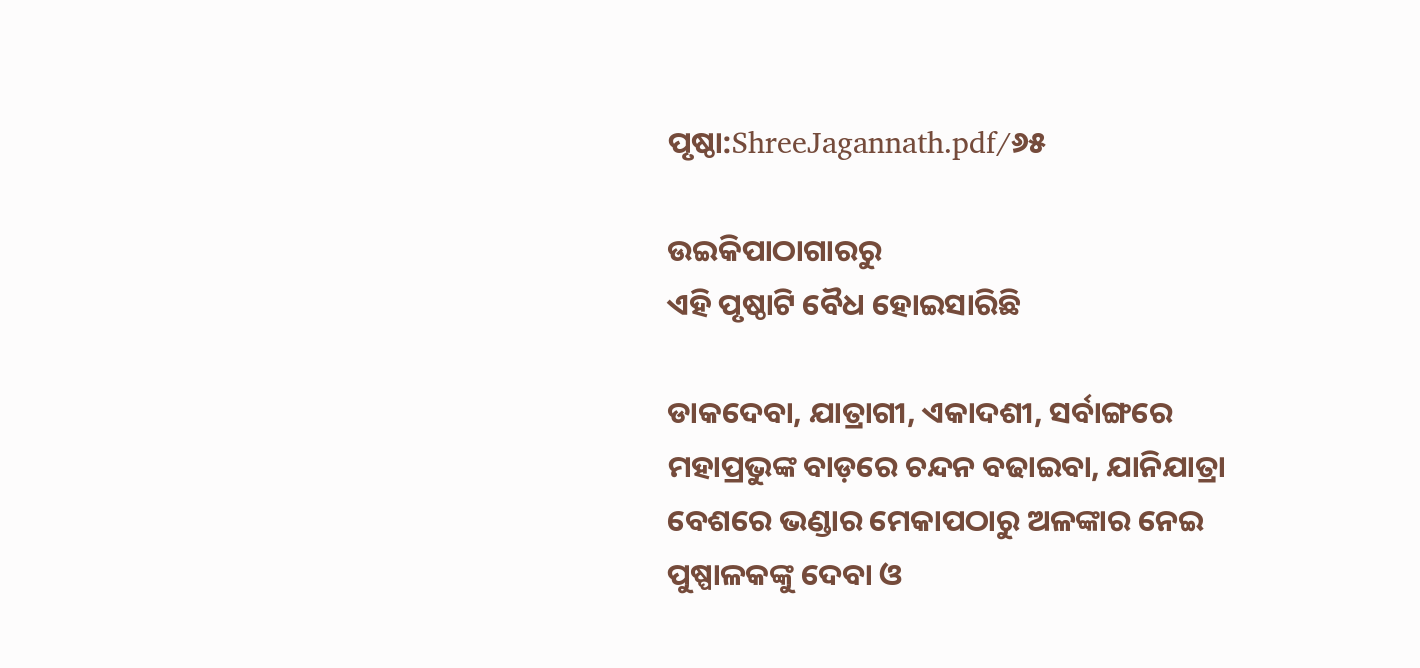ପୃଷ୍ଠା:ShreeJagannath.pdf/୬୫

ଉଇକିପାଠାଗାର‌ରୁ
ଏହି ପୃଷ୍ଠାଟି ବୈଧ ହୋଇସାରିଛି

ଡାକଦେବା, ଯାତ୍ରାଗୀ, ଏକାଦଶୀ, ସର୍ବାଙ୍ଗରେ ମହାପ୍ରଭୁଙ୍କ ବାଡ଼ରେ ଚନ୍ଦନ ବଢାଇବା, ଯାନିଯାତ୍ରା ବେଶରେ ଭଣ୍ଡାର ମେକାପଠାରୁ ଅଳଙ୍କାର ନେଇ ପୁଷ୍ପାଳକଙ୍କୁ ଦେବା ଓ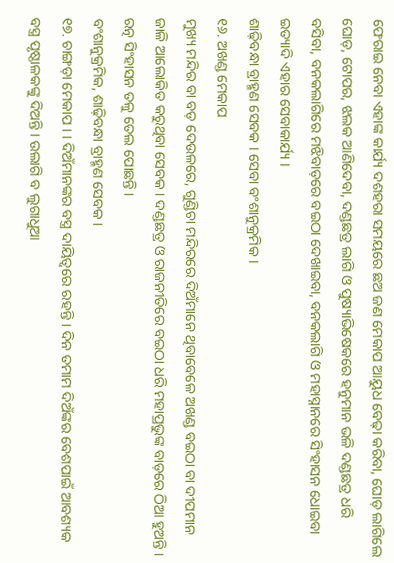ଫେରାଇ ନେବା ଏହାଙ୍କ କାର୍ଯ୍ୟ ଦଶହରା ସମୟରେ ଛଅ ଜଣ ମେକାପ ଆୟୁଧ ବେଢ଼ା କରିବା, ଘୋଡ଼ ଲାଗିଲେ ଘୋଡ଼, ଟୋପର, ଝଲକ ଆଣିଦେବା, ଦଣ୍ଡଛତ୍ର ଲାଗି ଓ ପୁଷ୍ୟାଭିଷେକରେ ହନୁମାନ ଭଳି ଦଣ୍ଡଛତ୍ର ଧରି ବସିବା, ବନକଲାଗିରେ ମଝିବାଡ଼ରେ ବଇଠା ଦେଖାଇବା, ବନକଲାଗି ଓ ମହାସ୍ନାନରେ ସିଂହାସନ ଧୋଇବା ଇତ୍ୟାଦି ଏହାର ସେବାକାର୍ଯ୍ୟ ।
ଶାଢ଼ିବନ୍ଧା ବ୍ରାହ୍ମଣ ସେବକ । ସେବା ବଂଶାନୁକ୍ରମିକ ।
୧୬. ଅଖଣ୍ଡ ମେକାପ
ମୁଖ୍ୟ ମନ୍ଦିର ବା ବଡ଼ ଦେଉଳରେ, ଗୁଣ୍ଡିଚା ମନ୍ଦିରରେ ଦିଅଁମାନେ ଥିବାବେଳେ ଅଖଣ୍ଡ ବଇଠା ବା ଦୀପମାନ ଜାଳି ଆଲୋକିତ କରୁଥିବା ସେବକ । ଦଣ୍ଡଛତ୍ର ଓ ରାଜନୀତିରେ ବଇଠା ଧରି ମହାପ୍ରଭୁଙ୍କ ବାଡ଼ରେ ଠିଆ ହୁଅନ୍ତି । ରତ୍ନ ସିଂହାସନ ତଳୁ ତେଲ ପୋଛନ୍ତି ।
ବଂଶାନୁକ୍ରମିକ, ଶାଢ଼ିବନ୍ଧା ବ୍ରାହ୍ମଣ ସେବକ ।
୧୭. ଚାଙ୍ଗଡ଼ା ମେକାପ । । ଦିଅଁମାନଙ୍କର ବସ୍ତ୍ର ଦାୟିତ୍ବରେ ରହନ୍ତି । ଦିନ ତମାମ ଦିଅଁଙ୍କର ବେଶପାଇଁ ଆବଶ୍ୟକ ବସ୍ତ୍ର ପୃଷ୍ଠାଳକଙ୍କୁ ଦିଅନ୍ତି । ଉଲାଗି ବ ଲୁଗାଧୁଆ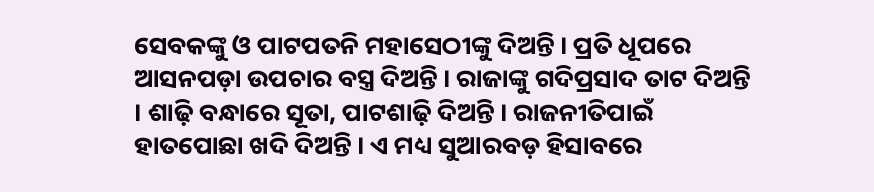ସେବକଙ୍କୁ ଓ ପାଟପତନି ମହାସେଠୀଙ୍କୁ ଦିଅନ୍ତି । ପ୍ରତି ଧୂପରେ ଆସନପଡ଼ା ଉପଚାର ବସ୍ତ୍ର ଦିଅନ୍ତି । ରାଜାଙ୍କୁ ଗଦିପ୍ରସାଦ ତାଟ ଦିଅନ୍ତି । ଶାଢ଼ି ବନ୍ଧାରେ ସୂତା, ପାଟଶାଢ଼ି ଦିଅନ୍ତି । ରାଜନୀତିପାଇଁ ହାତପୋଛା ଖଦି ଦିଅନ୍ତି । ଏ ମଧ୍ୟ ସୁଆରବଡ଼ ହିସାବରେ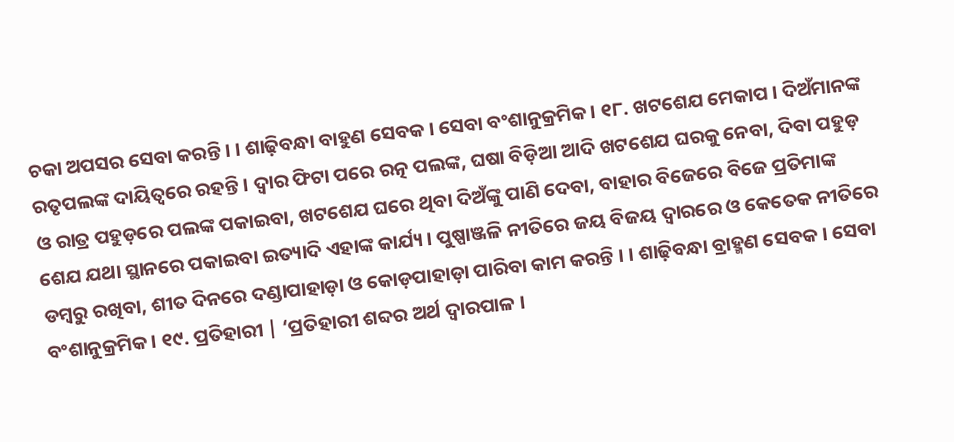ଚକା ଅପସର ସେବା କରନ୍ତି । । ଶାଢ଼ିବନ୍ଧା ବାହୁଣ ସେବକ । ସେବା ବଂଶାନୁକ୍ରମିକ । ୧୮. ଖଟଶେଯ ମେକାପ । ଦିଅଁମାନଙ୍କ ରତୃପଲଙ୍କ ଦାୟିତ୍ବରେ ରହନ୍ତି । ଦ୍ୱାର ଫିଟା ପରେ ରତ୍ନ ପଲଙ୍କ, ଘଷା ବିଡ଼ିଆ ଆଦି ଖଟଶେଯ ଘରକୁ ନେବା, ଦିବା ପହୁଡ଼ ଓ ରାତ୍ର ପହୁଡ଼ରେ ପଲଙ୍କ ପକାଇବା, ଖଟଶେଯ ଘରେ ଥିବା ଦିଅଁଙ୍କୁ ପାଣି ଦେବା, ବାହାର ବିଜେରେ ବିଜେ ପ୍ରତିମାଙ୍କ ଶେଯ ଯଥା ସ୍ଥାନରେ ପକାଇବା ଇତ୍ୟାଦି ଏହାଙ୍କ କାର୍ଯ୍ୟ । ପୁଷ୍ପାଞ୍ଜଳି ନୀତିରେ ଜୟ ବିଜୟ ଦ୍ବାରରେ ଓ କେତେକ ନୀତିରେ ଡମ୍ବରୁ ରଖିବା, ଶୀତ ଦିନରେ ଦଣ୍ଡାପାହାଡ଼ା ଓ କୋଡ଼ପାହାଡ଼ା ପାରିବା କାମ କରନ୍ତି । । ଶାଢ଼ିବନ୍ଧା ବ୍ରାହ୍ମଣ ସେବକ । ସେବା ବଂଶାନୁକ୍ରମିକ । ୧୯. ପ୍ରତିହାରୀ | ‘ପ୍ରତିହାରୀ ଶବ୍ଦର ଅର୍ଥ ଦ୍ୱାରପାଳ ।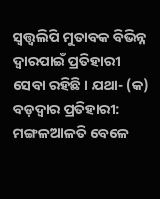ସ୍ୱତ୍ତ୍ୱଲିପି ମୁତାବକ ବିଭିନ୍ନ ଦ୍ୱାରପାଇଁ ପ୍ରତିହାରୀ ସେବା ରହିଛି । ଯଥା- (କ) ବଡ଼ଦ୍ୱାର ପ୍ରତିହାରୀ: ମଙ୍ଗଳଆଳତି ବେଳେ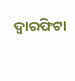ଦ୍ୱାରଫିଟା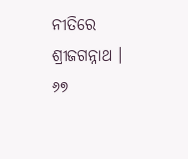ନୀତିରେ ଶ୍ରୀଜଗନ୍ନାଥ । ୬୭